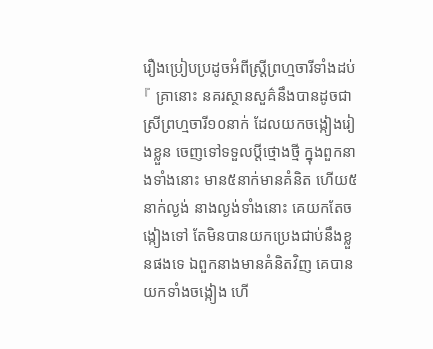រឿងប្រៀបប្រដូចអំពីស្ត្រីព្រហ្មចារីទាំងដប់
『 គ្រានោះ នគរស្ថានសួគ៌នឹងបានដូចជាស្រីព្រហ្មចារី១០នាក់ ដែលយកចង្កៀងរៀងខ្លួន ចេញទៅទទួលប្ដីថ្មោងថ្មី ក្នុងពួកនាងទាំងនោះ មាន៥នាក់មានគំនិត ហើយ៥នាក់ល្ងង់ នាងល្ងង់ទាំងនោះ គេយកតែចង្កៀងទៅ តែមិនបានយកប្រេងជាប់នឹងខ្លួនផងទេ ឯពួកនាងមានគំនិតវិញ គេបានយកទាំងចង្កៀង ហើ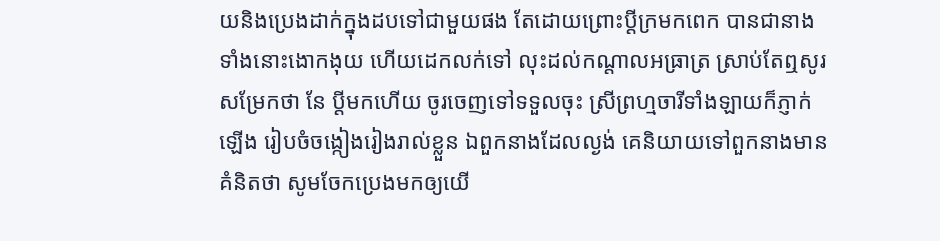យនិងប្រេងដាក់ក្នុងដបទៅជាមួយផង តែដោយព្រោះប្ដីក្រមកពេក បានជានាងទាំងនោះងោកងុយ ហើយដេកលក់ទៅ លុះដល់កណ្តាលអធ្រាត្រ ស្រាប់តែឮសូរសម្រែកថា នែ ប្ដីមកហើយ ចូរចេញទៅទទួលចុះ ស្រីព្រហ្មចារីទាំងឡាយក៏ភ្ញាក់ឡើង រៀបចំចង្កៀងរៀងរាល់ខ្លួន ឯពួកនាងដែលល្ងង់ គេនិយាយទៅពួកនាងមានគំនិតថា សូមចែកប្រេងមកឲ្យយើ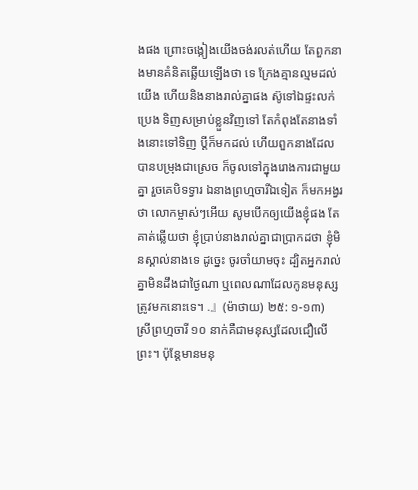ងផង ព្រោះចង្កៀងយើងចង់រលត់ហើយ តែពួកនាងមានគំនិតឆ្លើយឡើងថា ទេ ក្រែងគ្មានល្មមដល់យើង ហើយនិងនាងរាល់គ្នាផង ស៊ូទៅឯផ្ទះលក់ប្រេង ទិញសម្រាប់ខ្លួនវិញទៅ តែកំពុងតែនាងទាំងនោះទៅទិញ ប្ដីក៏មកដល់ ហើយពួកនាងដែលបានបម្រុងជាស្រេច ក៏ចូលទៅក្នុងរោងការជាមួយគ្នា រួចគេបិទទ្វារ ឯនាងព្រហ្មចារីឯទៀត ក៏មកអង្វរថា លោកម្ចាស់ៗអើយ សូមបើកឲ្យយើងខ្ញុំផង តែគាត់ឆ្លើយថា ខ្ញុំប្រាប់នាងរាល់គ្នាជាប្រាកដថា ខ្ញុំមិនស្គាល់នាងទេ ដូច្នេះ ចូរចាំយាមចុះ ដ្បិតអ្នករាល់គ្នាមិនដឹងជាថ្ងៃណា ឬពេលណាដែលកូនមនុស្សត្រូវមកនោះទេ។ .』(ម៉ាថាយ) ២៥: ១-១៣)
ស្រីព្រហ្មចារី ១០ នាក់គឺជាមនុស្សដែលជឿលើព្រះ។ ប៉ុន្តែមានមនុ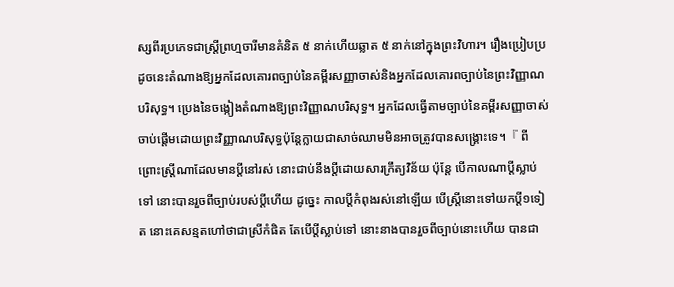ស្សពីរប្រភេទជាស្ត្រីព្រហ្មចារីមានគំនិត ៥ នាក់ហើយឆ្លាត ៥ នាក់នៅក្នុងព្រះវិហារ។ រឿងប្រៀបប្រដូចនេះតំណាងឱ្យអ្នកដែលគោរពច្បាប់នៃគម្ពីរសញ្ញាចាស់និងអ្នកដែលគោរពច្បាប់នៃព្រះវិញ្ញាណបរិសុទ្ធ។ ប្រេងនៃចង្កៀងតំណាងឱ្យព្រះវិញ្ញាណបរិសុទ្ធ។ អ្នកដែលធ្វើតាមច្បាប់នៃគម្ពីរសញ្ញាចាស់ចាប់ផ្តើមដោយព្រះវិញ្ញាណបរិសុទ្ធប៉ុន្តែក្លាយជាសាច់ឈាមមិនអាចត្រូវបានសង្គ្រោះទេ។『 ពីព្រោះស្ត្រីណាដែលមានប្ដីនៅរស់ នោះជាប់នឹងប្ដីដោយសារក្រឹត្យវិន័យ ប៉ុន្តែ បើកាលណាប្ដីស្លាប់ទៅ នោះបានរួចពីច្បាប់របស់ប្ដីហើយ ដូច្នេះ កាលប្ដីកំពុងរស់នៅឡើយ បើស្ត្រីនោះទៅយកប្ដី១ទៀត នោះគេសន្មតហៅថាជាស្រីកំផិត តែបើប្ដីស្លាប់ទៅ នោះនាងបានរួចពីច្បាប់នោះហើយ បានជា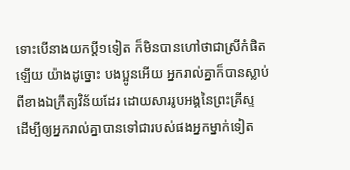ទោះបើនាងយកប្ដី១ទៀត ក៏មិនបានហៅថាជាស្រីកំផិតឡើយ យ៉ាងដូច្នោះ បងប្អូនអើយ អ្នករាល់គ្នាក៏បានស្លាប់ពីខាងឯក្រឹត្យវិន័យដែរ ដោយសាររូបអង្គនៃព្រះគ្រីស្ទ ដើម្បីឲ្យអ្នករាល់គ្នាបានទៅជារបស់ផងអ្នកម្នាក់ទៀត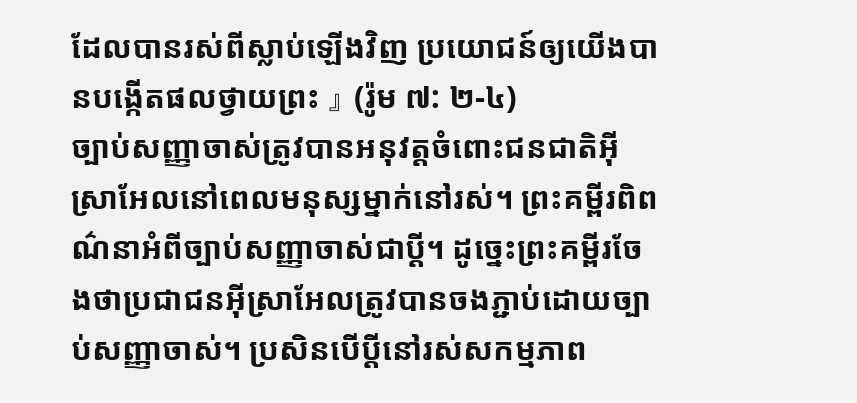ដែលបានរស់ពីស្លាប់ឡើងវិញ ប្រយោជន៍ឲ្យយើងបានបង្កើតផលថ្វាយព្រះ 』 (រ៉ូម ៧: ២-៤)
ច្បាប់សញ្ញាចាស់ត្រូវបានអនុវត្តចំពោះជនជាតិអ៊ីស្រាអែលនៅពេលមនុស្សម្នាក់នៅរស់។ ព្រះគម្ពីរពិពណ៌នាអំពីច្បាប់សញ្ញាចាស់ជាប្តី។ ដូច្នេះព្រះគម្ពីរចែងថាប្រជាជនអ៊ីស្រាអែលត្រូវបានចងភ្ជាប់ដោយច្បាប់សញ្ញាចាស់។ ប្រសិនបើប្ដីនៅរស់សកម្មភាព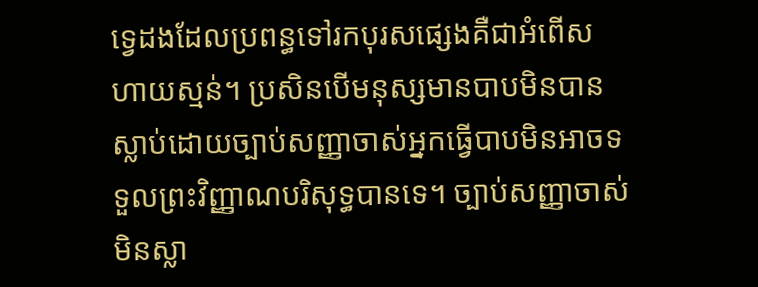ទ្វេដងដែលប្រពន្ធទៅរកបុរសផ្សេងគឺជាអំពើសហាយស្មន់។ ប្រសិនបើមនុស្សមានបាបមិនបានស្លាប់ដោយច្បាប់សញ្ញាចាស់អ្នកធ្វើបាបមិនអាចទទួលព្រះវិញ្ញាណបរិសុទ្ធបានទេ។ ច្បាប់សញ្ញាចាស់មិនស្លា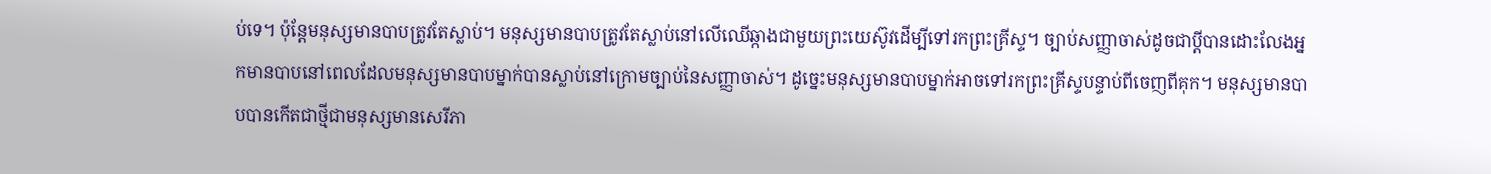ប់ទេ។ ប៉ុន្តែមនុស្សមានបាបត្រូវតែស្លាប់។ មនុស្សមានបាបត្រូវតែស្លាប់នៅលើឈើឆ្កាងជាមួយព្រះយេស៊ូវដើម្បីទៅរកព្រះគ្រីស្ទ។ ច្បាប់សញ្ញាចាស់ដូចជាប្ដីបានដោះលែងអ្នកមានបាបនៅពេលដែលមនុស្សមានបាបម្នាក់បានស្លាប់នៅក្រោមច្បាប់នៃសញ្ញាចាស់។ ដូច្នេះមនុស្សមានបាបម្នាក់អាចទៅរកព្រះគ្រីស្ទបន្ទាប់ពីចេញពីគុក។ មនុស្សមានបាបបានកើតជាថ្មីជាមនុស្សមានសេរីភា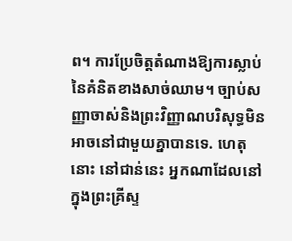ព។ ការប្រែចិត្តតំណាងឱ្យការស្លាប់នៃគំនិតខាងសាច់ឈាម។ ច្បាប់សញ្ញាចាស់និងព្រះវិញ្ញាណបរិសុទ្ធមិនអាចនៅជាមួយគ្នាបានទេ. ហេតុនោះ នៅជាន់នេះ អ្នកណាដែលនៅក្នុងព្រះគ្រីស្ទ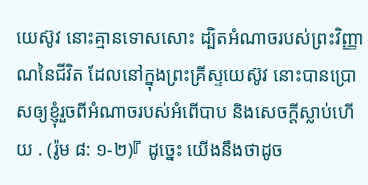យេស៊ូវ នោះគ្មានទោសសោះ ដ្បិតអំណាចរបស់ព្រះវិញ្ញាណនៃជីវិត ដែលនៅក្នុងព្រះគ្រីស្ទយេស៊ូវ នោះបានប្រោសឲ្យខ្ញុំរួចពីអំណាចរបស់អំពើបាប និងសេចក្ដីស្លាប់ហើយ . (រ៉ូម ៨: ១-២)『 ដូច្នេះ យើងនឹងថាដូច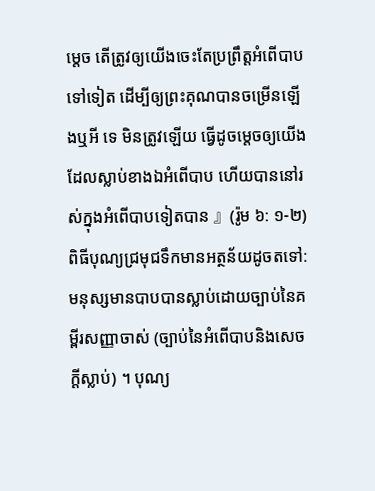ម្តេច តើត្រូវឲ្យយើងចេះតែប្រព្រឹត្តអំពើបាបទៅទៀត ដើម្បីឲ្យព្រះគុណបានចម្រើនឡើងឬអី ទេ មិនត្រូវឡើយ ធ្វើដូចម្តេចឲ្យយើងដែលស្លាប់ខាងឯអំពើបាប ហើយបាននៅរស់ក្នុងអំពើបាបទៀតបាន 』(រ៉ូម ៦: ១-២)
ពិធីបុណ្យជ្រមុជទឹកមានអត្ថន័យដូចតទៅ: មនុស្សមានបាបបានស្លាប់ដោយច្បាប់នៃគម្ពីរសញ្ញាចាស់ (ច្បាប់នៃអំពើបាបនិងសេចក្ដីស្លាប់) ។ បុណ្យ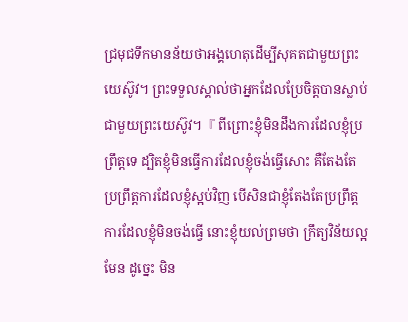ជ្រមុជទឹកមានន័យថាអង្គហេតុដើម្បីសុគតជាមួយព្រះយេស៊ូវ។ ព្រះទទួលស្គាល់ថាអ្នកដែលប្រែចិត្តបានស្លាប់ជាមួយព្រះយេស៊ូវ។『 ពីព្រោះខ្ញុំមិនដឹងការដែលខ្ញុំប្រព្រឹត្តទេ ដ្បិតខ្ញុំមិនធ្វើការដែលខ្ញុំចង់ធ្វើសោះ គឺតែងតែប្រព្រឹត្តការដែលខ្ញុំស្អប់វិញ បើសិនជាខ្ញុំតែងតែប្រព្រឹត្តការដែលខ្ញុំមិនចង់ធ្វើ នោះខ្ញុំយល់ព្រមថា ក្រឹត្យវិន័យល្អមែន ដូច្នេះ មិន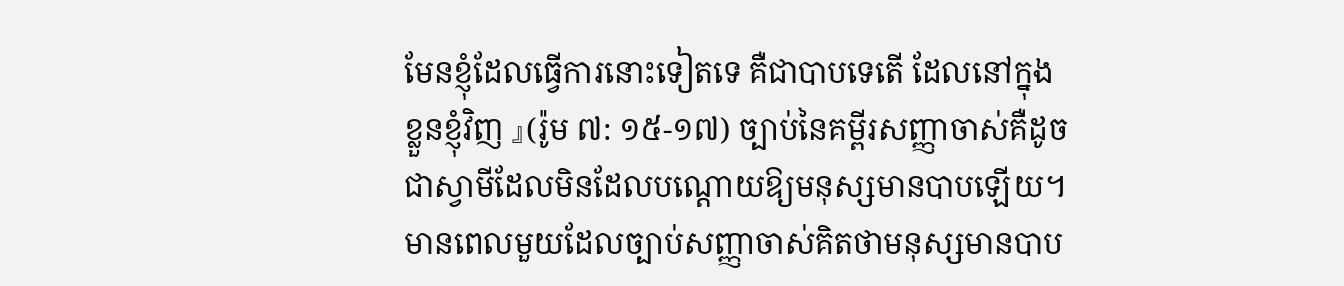មែនខ្ញុំដែលធ្វើការនោះទៀតទេ គឺជាបាបទេតើ ដែលនៅក្នុងខ្លួនខ្ញុំវិញ 』(រ៉ូម ៧: ១៥-១៧) ច្បាប់នៃគម្ពីរសញ្ញាចាស់គឺដូចជាស្វាមីដែលមិនដែលបណ្តោយឱ្យមនុស្សមានបាបឡើយ។ មានពេលមួយដែលច្បាប់សញ្ញាចាស់គិតថាមនុស្សមានបាប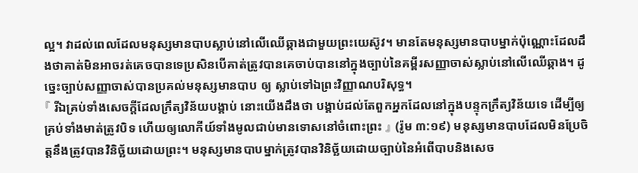ល្អ។ វាដល់ពេលដែលមនុស្សមានបាបស្លាប់នៅលើឈើឆ្កាងជាមួយព្រះយេស៊ូវ។ មានតែមនុស្សមានបាបម្នាក់ប៉ុណ្ណោះដែលដឹងថាគាត់មិនអាចរត់គេចបានទេប្រសិនបើគាត់ត្រូវបានគេចាប់បាននៅក្នុងច្បាប់នៃគម្ពីរសញ្ញាចាស់ស្លាប់នៅលើឈើឆ្កាង។ ដូច្នេះច្បាប់សញ្ញាចាស់បានប្រគល់មនុស្សមានបាប ឲ្យ ស្លាប់ទៅឯព្រះវិញ្ញាណបរិសុទ្ធ។
『 រីឯគ្រប់ទាំងសេចក្ដីដែលក្រឹត្យវិន័យបង្គាប់ នោះយើងដឹងថា បង្គាប់ដល់តែពួកអ្នកដែលនៅក្នុងបន្ទុកក្រឹត្យវិន័យទេ ដើម្បីឲ្យគ្រប់ទាំងមាត់ត្រូវបិទ ហើយឲ្យលោកីយ៍ទាំងមូលជាប់មានទោសនៅចំពោះព្រះ 』 (រ៉ូម ៣:១៩) មនុស្សមានបាបដែលមិនប្រែចិត្តនឹងត្រូវបានវិនិច្ឆ័យដោយព្រះ។ មនុស្សមានបាបម្នាក់ត្រូវបានវិនិច្ឆ័យដោយច្បាប់នៃអំពើបាបនិងសេច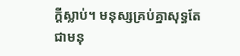ក្ដីស្លាប់។ មនុស្សគ្រប់គ្នាសុទ្ធតែជាមនុ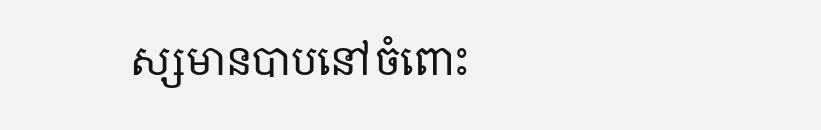ស្សមានបាបនៅចំពោះ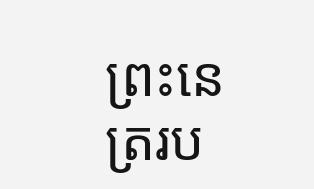ព្រះនេត្ររប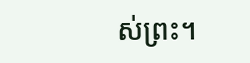ស់ព្រះ។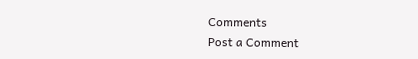Comments
Post a Comment